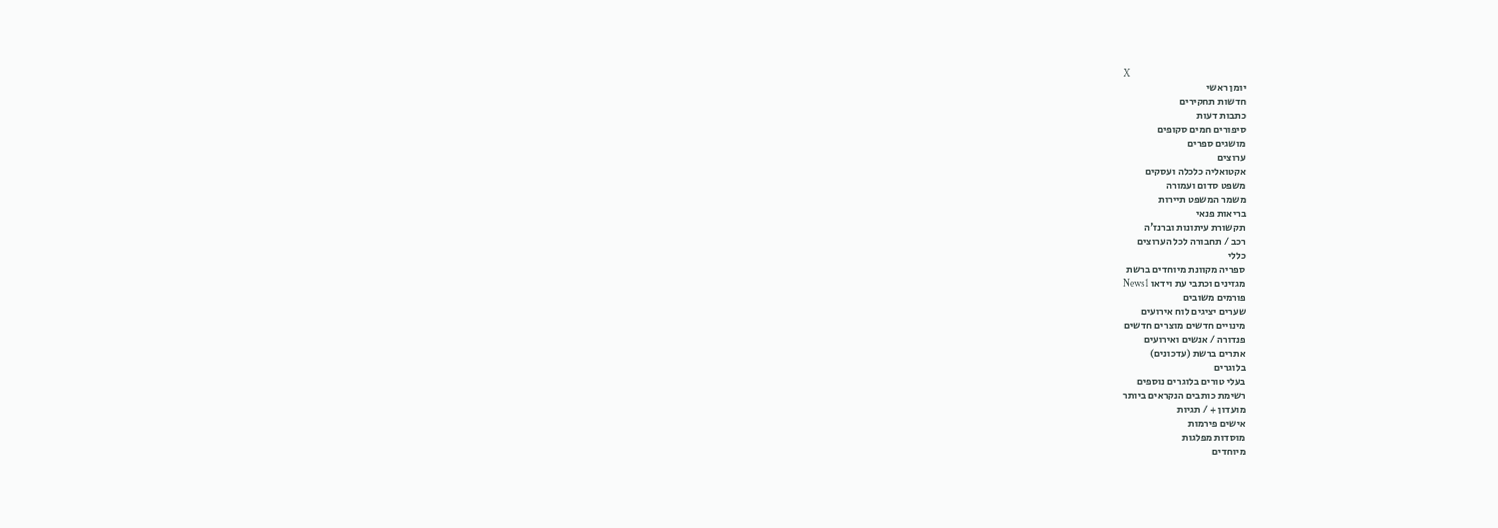X
יומן ראשי
חדשות תחקירים
כתבות דעות
סיפורים חמים סקופים
מושגים ספרים
ערוצים
אקטואליה כלכלה ועסקים
משפט סדום ועמורה
משמר המשפט תיירות
בריאות פנאי
תקשורת עיתונות וברנז'ה
רכב / תחבורה לכל הערוצים
כללי
ספריה מקוונת מיוחדים ברשת
מגזינים וכתבי עת וידאו News1
פורמים משובים
שערים יציגים לוח אירועים
מינויים חדשים מוצרים חדשים
פנדורה / אנשים ואירועים
אתרים ברשת (עדכונים)
בלוגרים
בעלי טורים בלוגרים נוספים
רשימת כותבים הנקראים ביותר
מועדון + / תגיות
אישים פירמות
מוסדות מפלגות
מיוחדים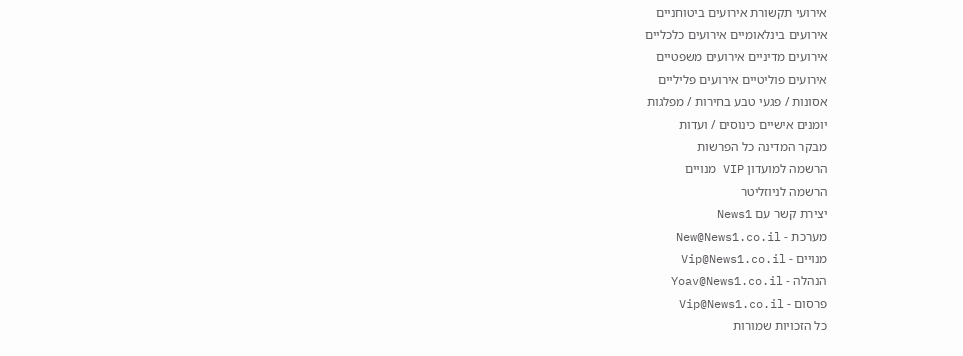אירועי תקשורת אירועים ביטוחניים
אירועים בינלאומיים אירועים כלכליים
אירועים מדיניים אירועים משפטיים
אירועים פוליטיים אירועים פליליים
אסונות / פגעי טבע בחירות / מפלגות
יומנים אישיים כינוסים / ועדות
מבקר המדינה כל הפרשות
הרשמה למועדון VIP מנויים
הרשמה לניוזליטר
יצירת קשר עם News1
מערכת - New@News1.co.il
מנויים - Vip@News1.co.il
הנהלה - Yoav@News1.co.il
פרסום - Vip@News1.co.il
כל הזכויות שמורות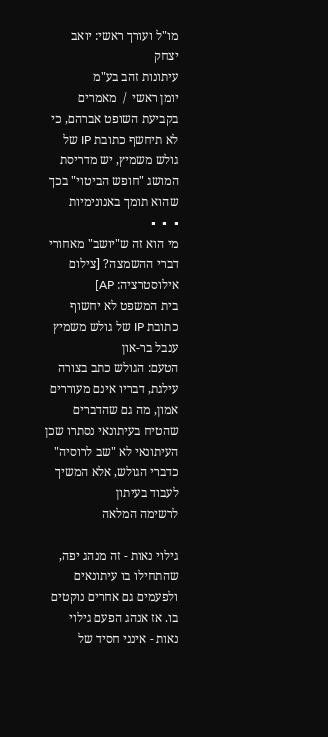מו"ל ועורך ראשי: יואב יצחק
עיתונות זהב בע"מ
יומן ראשי  /  מאמרים
בקביעת השופט אברהם, כי לא תיחשף כתובת IP של גולש משמיץ, יש מדריסת המושג "חופש הביטוי" בכך שהוא תומך באנונימיות
▪  ▪  ▪
מי הוא זה ש"יושב" מאחורי דברי ההשמצה? [צילום אילוסטרציה: AP]
בית המשפט לא יחשוף כתובת IP של גולש משמיץ
ענבל בר-און
הטעם: הגולש כתב בצורה עילגת, דבריו אינם מעוררים אמון, מה גם שהדברים שהטיח בעיתונאי נסתרו שכן העיתונאי לא "שב לרוסיה" כדברי הגולש, אלא המשיך לעבוד בעיתון
לרשימה המלאה

גילוי נאות - זה מנהג יפה, שהתחילו בו עיתונאים ולפעמים גם אחרים נוקטים בו. אז אנהג הפעם גילוי נאות - אינני חסיד של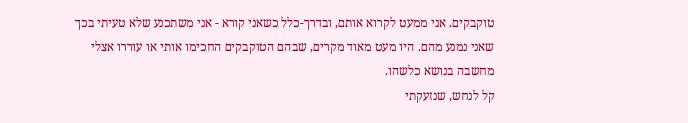טוקבקים. אני ממעט לקרוא אותם, ובדרך-כלל כשאני קורא - אני משתכנע שלא טעיתי בכך שאני נמנע מהם. היו מעט מאוד מקרים, שבהם הטוקבקים החכימו אותי או עוררו אצלי מחשבה בנושא כלשהו.
קל לנחש, שנזעקתי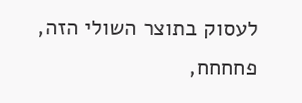לעסוק בתוצר השולי הזה, פחחחח,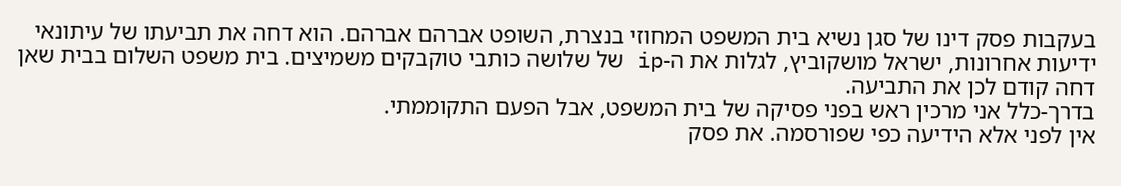בעקבות פסק דינו של סגן נשיא בית המשפט המחוזי בנצרת, השופט אברהם אברהם. הוא דחה את תביעתו של עיתונאי ידיעות אחרונות, ישראל מושקוביץ, לגלות את ה-ip של שלושה כותבי טוקבקים משמיצים. בית משפט השלום בבית שאן דחה קודם לכן את התביעה.
בדרך-כלל אני מרכין ראש בפני פסיקה של בית המשפט, אבל הפעם התקוממתי.
אין לפני אלא הידיעה כפי שפורסמה. את פסק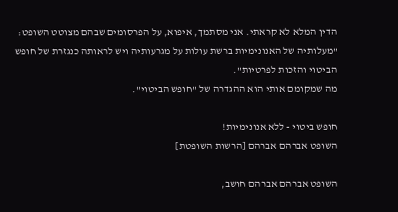הדין המלא לא קראתי. אני מסתמך, איפוא, על הפרסומים שבהם מצוטט השופט: "מעלותיה של האנונימיות ברשת עולות על מגרעותיה ויש לראותה כנגזרת של חופש הביטוי והזכות לפרטיות".
מה שמקומם אותי הוא ההגדרה של "חופש הביטוי".

חופש ביטוי - ללא אנונימיות!
השופט אברהם אברהם [הרשות השופטת]

השופט אברהם אברהם חושב,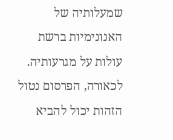שמעלותיה של האנונימיות ברשת עולות על מגרעותיה. לכאורה, הפרסום נטול הזהות יכול להביא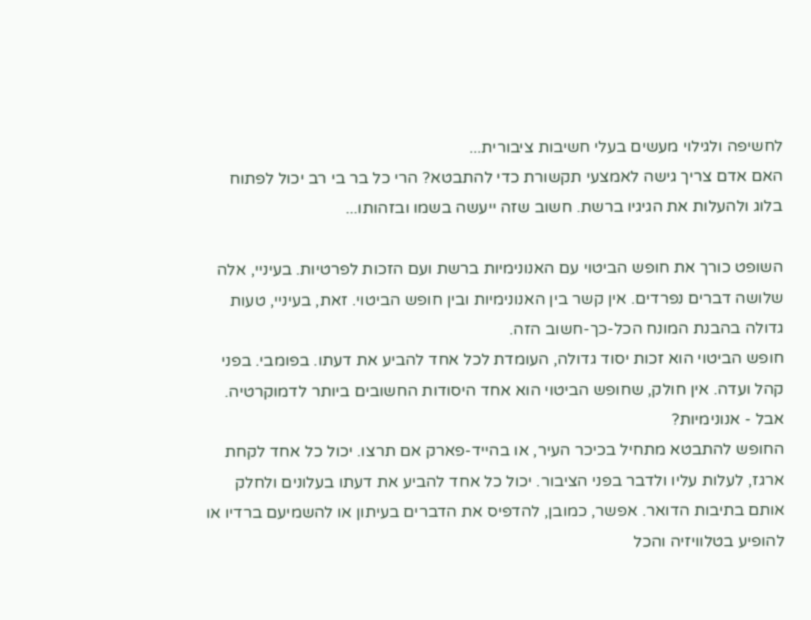לחשיפה ולגילוי מעשים בעלי חשיבות ציבורית...
האם אדם צריך גישה לאמצעי תקשורת כדי להתבטא? הרי כל בר בי רב יכול לפתוח בלוג ולהעלות את הגיגיו ברשת. חשוב שזה ייעשה בשמו ובזהותו...

השופט כורך את חופש הביטוי עם האנונימיות ברשת ועם הזכות לפרטיות. בעיניי, אלה שלושה דברים נפרדים. אין קשר בין האנונימיות ובין חופש הביטוי. זאת, בעיניי, טעות גדולה בהבנת המונח הכל-כך-חשוב הזה.
חופש הביטוי הוא זכות יסוד גדולה, העומדת לכל אחד להביע את דעתו. בפומבי. בפני קהל ועדה. אין חולק, שחופש הביטוי הוא אחד היסודות החשובים ביותר לדמוקרטיה. אבל - אנונימיות?
החופש להתבטא מתחיל בכיכר העיר, או בהייד-פארק אם תרצו. יכול כל אחד לקחת ארגז, לעלות עליו ולדבר בפני הציבור. יכול כל אחד להביע את דעתו בעלונים ולחלק אותם בתיבות הדואר. אפשר, כמובן, להדפיס את הדברים בעיתון או להשמיעם ברדיו או להופיע בטלוויזיה והכל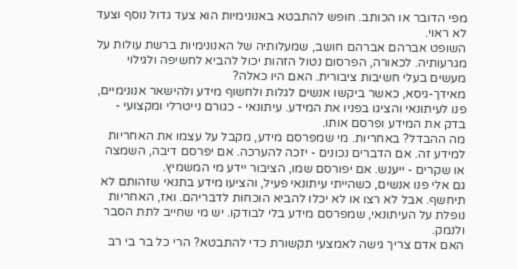מפי הדובר או הכותב. חופש להתבטא באנונימיות הוא צעד גדול נוסף וצעד לא ראוי.
השופט אברהם אברהם חושב, שמעלותיה של האנונימיות ברשת עולות על מגרעותיה. לכאורה, הפרסום נטול הזהות יכול להביא לחשיפה ולגילוי מעשים בעלי חשיבות ציבורית. האם היו כאלה?
מאידך-גיסא, כאשר ביקשו אנשים לגלות ולחשוף מידע ולהישאר אנונימיים, פנו לעיתונאי והציגו בפניו את המידע. עיתונאי - כגורם נייטרלי ומקצועי - בדק את המידע ופרסם אותו.
מה ההבדל? באחריות. מי שמפרסם מידע, מקבל על עצמו את האחריות למידע זה. אם הדברים נכונים - יזכה להערכה. אם יפרסם דיבה, השמצה או שקרים - ייענש. אם יפורסם שמו, הציבור יידע מי המשמיץ.
גם אלי פנו אנשים, כשהייתי עיתונאי פעיל, והציעו מידע בתנאי שזהותם לא תיחשף. אבל לא רצו או לא יכלו להביא הוכחות לדבריהם. ואז, האחריות נופלת על העיתונאי, שמפרסם מידע בלי לבודקו. יש מי שחייב לתת הסבר ולנמק.
האם אדם צריך גישה לאמצעי תקשורת כדי להתבטא? הרי כל בר בי רב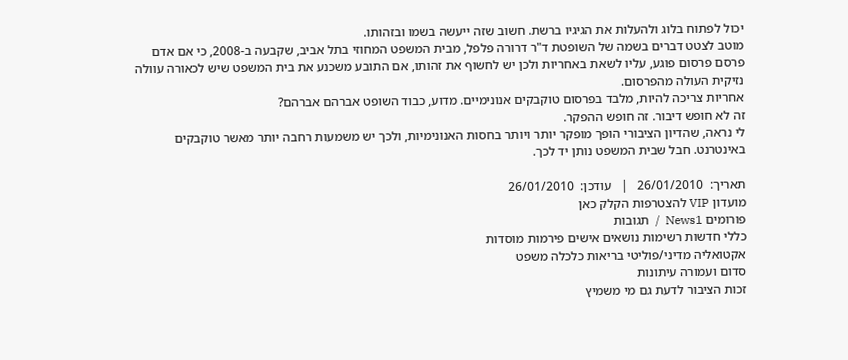יכול לפתוח בלוג ולהעלות את הגיגיו ברשת. חשוב שזה ייעשה בשמו ובזהותו.
מוטב לצטט דברים בשמה של השופטת ד"ר דרורה פלפל, מבית המשפט המחוזי בתל אביב, שקבעה ב-2008, כי אם אדם פרסם פרסום פוגע, עליו לשאת באחריות ולכן יש לחשוף את זהותו, אם התובע משכנע את בית המשפט שיש לכאורה עוולה נזיקית העולה מהפרסום.
אחריות צריכה להיות, מלבד בפרסום טוקבקים אנונימיים. מדוע, כבוד השופט אברהם אברהם?
זה לא חופש דיבור. זה חופש ההפקר.
לי נראה, שהדיון הציבורי הופך מופקר יותר ויותר בחסות האנונימיות, ולכך יש משמעות רחבה יותר מאשר טוקבקים באינטרנט. חבל שבית המשפט נותן יד לכך.

תאריך:  26/01/2010   |   עודכן:  26/01/2010
מועדון VIP להצטרפות הקלק כאן
פורומים News1  /  תגובות
כללי חדשות רשימות נושאים אישים פירמות מוסדות
אקטואליה מדיני/פוליטי בריאות כלכלה משפט
סדום ועמורה עיתונות
זכות הציבור לדעת גם מי משמיץ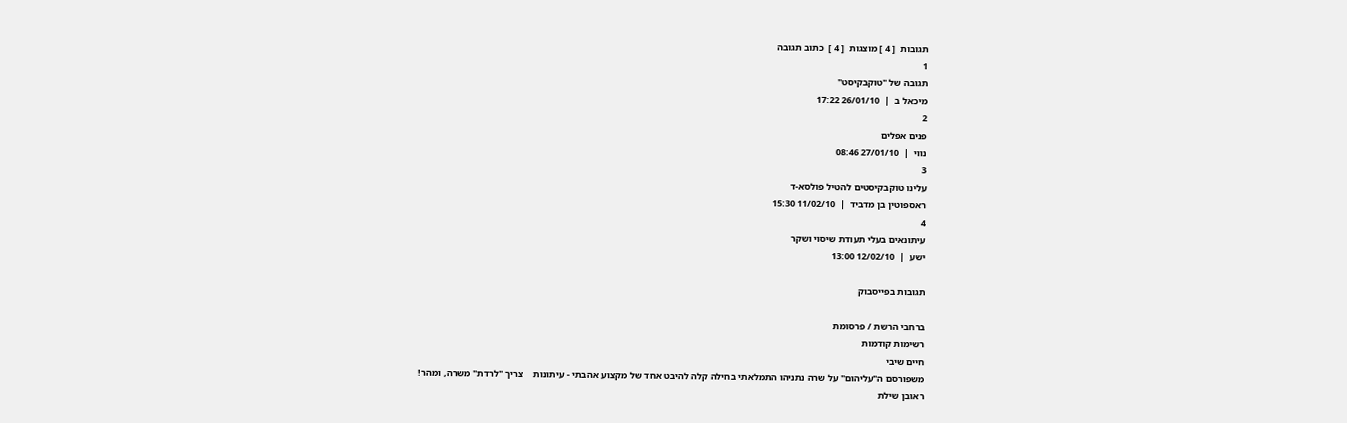תגובות  [ 4 ] מוצגות  [ 4 ]  כתוב תגובה
1
תגובה של "טוקבקיסט"
מיכאל ב  |  26/01/10 17:22
2
פנים אפלים
נווי  |  27/01/10 08:46
3
עלינו טוקבקיסטים להטיל פולסא-ד
ראספוטין בן מדביד  |  11/02/10 15:30
4
עיתונאים בעלי תעודת שיסוי ושקר
ישע  |  12/02/10 13:00

תגובות בפייסבוק

ברחבי הרשת / פרסומת
רשימות קודמות
חיים שיבי
משפורסם ה"עליהום" על שרה נתניהו התמלאתי בחילה קלה להיבט אחד של מקצוע אהבתי - עיתונות    צריך "לרדת" משרה, ומהר!
ראובן שילת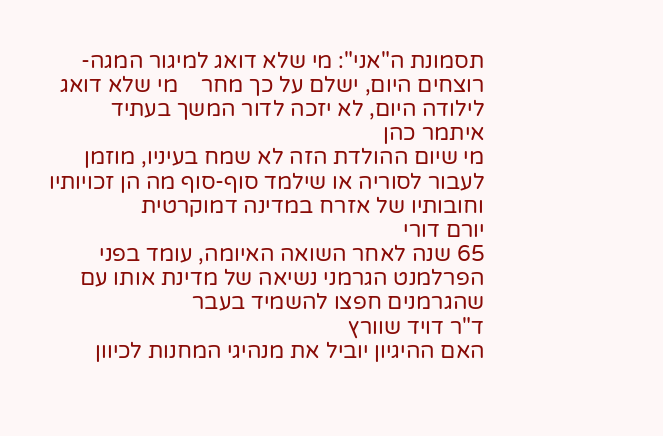תסמונת ה"אני": מי שלא דואג למיגור המגה-רוצחים היום, ישלם על כך מחר    מי שלא דואג לילודה היום, לא יזכה לדור המשך בעתיד
איתמר כהן
מי שיום ההולדת הזה לא שמח בעיניו, מוזמן לעבור לסוריה או שילמד סוף-סוף מה הן זכויותיו וחובותיו של אזרח במדינה דמוקרטית
יורם דורי
65 שנה לאחר השואה האיומה, עומד בפני הפרלמנט הגרמני נשיאה של מדינת אותו עם שהגרמנים חפצו להשמיד בעבר
ד"ר דויד שוורץ
האם ההיגיון יוביל את מנהיגי המחנות לכיוון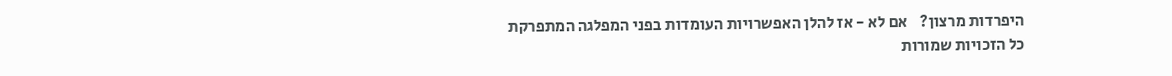היפרדות מרצון?    אם לא - אז להלן האפשרויות העומדות בפני המפלגה המתפרקת
כל הזכויות שמורות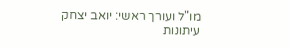מו"ל ועורך ראשי: יואב יצחק
עיתונות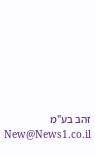זהב בע"מ New@News1.co.il